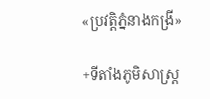«ប្រវត្តិភ្នំនាងកង្រី»

+ទីតាំងភូមិសាស្រ្ត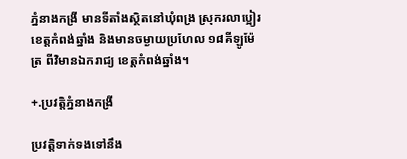ភ្នំនាងកង្រី មានទីតាំងស្ថិតនៅឃុំពង្រ ស្រុករលាប្អៀរ ខេត្តកំពង់ឆ្នាំង និងមានចម្ងាយប្រហែល ១៨គីឡូម៉ែត្រ ពីវិមានឯករាជ្យ ខេត្តកំពង់ឆ្នាំង។

+.ប្រវត្តិភ្នំនាងកង្រី

ប្រវត្តិទាក់ទងទៅនឹង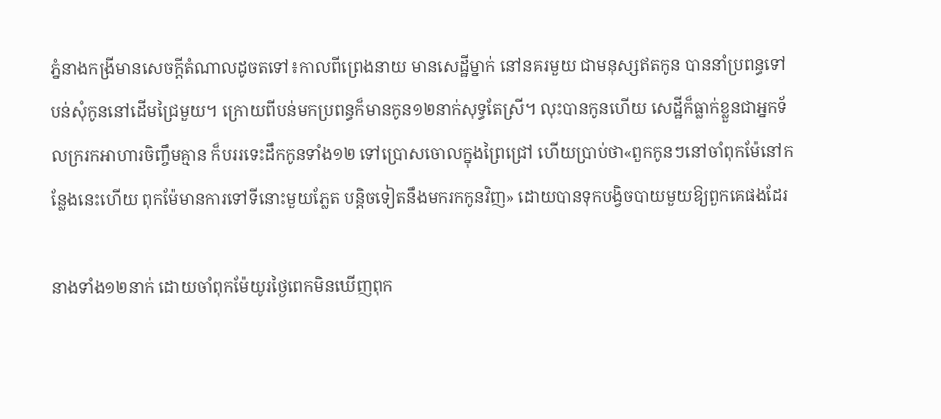ភ្នំនាងកង្រីមានសេចក្តីតំណាលដូចតទៅ៖កាលពីព្រេងនាយ មានសេដ្ឋីម្នាក់ នៅនគរមួយ ជាមនុស្សឥតកូន បាននាំប្រពន្ធទៅបន់សុំកូននៅដើមជ្រៃមួយ។ ក្រោយពីបន់មកប្រពន្ធក៏មានកូន១២នាក់សុទ្ធតែស្រី។ លុះបានកូនហើយ សេដ្ឋីក៏ធ្លាក់ខ្លួនជាអ្នកទ័លក្ររកអាហារចិញ្ចឹមគ្មាន ក៏បររទេះដឹកកូនទាំង១២ ទៅប្រោសចោលក្នុងព្រៃជ្រៅ ហើយប្រាប់ថា«ពួកកូនៗនៅចាំពុកម៉ែនៅកន្លែងនេះហើយ ពុកម៉ែមានការទៅទីនោះមួយភ្លែត បន្តិចទៀតនឹងមករកកូនវិញ» ដោយបានទុកបង្វិចបាយមួយឱ្យពួកគេផងដែរ

នាងទាំង១២នាក់ ដោយចាំពុកម៉ែយូរថ្ងៃពេកមិនឃើញពុក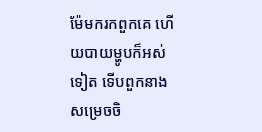ម៉ែមករកពួកគេ ហើយបាយម្ហូបក៏អស់ទៀត ទើបពួកនាងសម្រេចចិ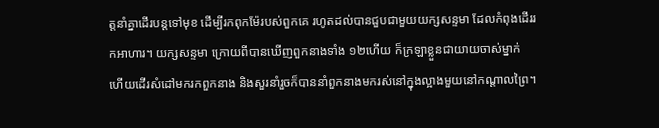ត្តនាំគ្នាដើរបន្តទៅមុខ ដើម្បីរកពុកម៉ែរបស់ពួកគេ រហូតដល់បានជួបជាមួយយក្សសន្ទមា ដែលកំពុងដើររកអាហារ។ យក្សសន្ទមា ក្រោយពីបានឃើញពួកនាងទាំង ១២ហើយ ក៏ក្រឡាខ្លួនជាយាយចាស់ម្នាក់ ហើយដើរសំដៅមករកពួកនាង និងសួរនាំរួចក៏បាននាំពួកនាងមករស់នៅក្នុងល្អាងមួយនៅកណ្តាលព្រៃ។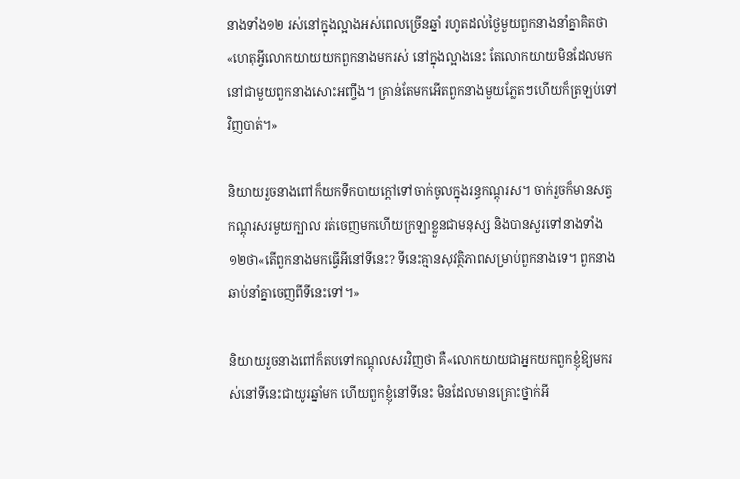នាងទាំង១២ រស់នៅក្នុងល្អាងអស់ពេលច្រើនឆ្នាំ រហូតដល់ថ្ងៃមួយពួកនាងនាំគ្នាគិតថា«ហេតុអី្វលោកយាយយកពួកនាងមករស់ នៅក្នុងល្អាងនេះ តែលោកយាយមិនដែលមកនៅជាមួយពួកនាងសោះអញ្ចឹង។ គ្រាន់តែមកអើតពួកនាងមួយភ្លែតៗហើយក៏ត្រឡប់ទៅវិញបាត់។»

និយាយរួចនាងពៅក៏យកទឹកបាយក្តៅទៅចាក់ចូលក្នុងរន្ធកណ្តុរស។ ចាក់រួចក៏មានសត្វកណ្តុរសរមួយក្បាល រត់ចេញមកហើយក្រឡាខ្លួនជាមនុស្ស និងបានសួរទៅនាងទាំង១២ថា«តើពួកនាងមកធ្វើអីនៅទីនេះ? ទីនេះគ្មានសុវត្ថិភាពសម្រាប់ពួកនាងទេ។ ពួកនាងឆាប់នាំគ្នាចេញពីទីនេះទៅ។»

និយាយរួចនាងពៅក៏តបទៅកណ្តុលសរវិញថា គឺ«លោកយាយជាអ្នកយកពួកខ្ញុំឱ្យមករស់នៅទីនេះជាយូរឆ្នាំមក ហើយពួកខ្ញុំនៅទីនេះ មិនដែលមានគ្រោះថ្នាក់អី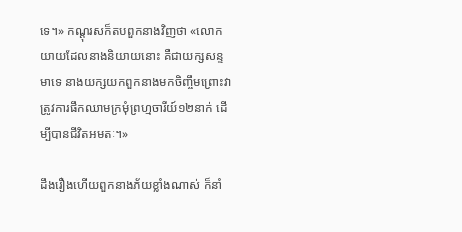ទេ។» កណ្តុរសក៏តបពួកនាងវិញថា «លោកយាយដែលនាងនិយាយនោះ គឺជាយក្សសន្ទមាទេ នាងយក្សយកពួកនាងមកចិញ្ចឹមព្រោះវាត្រូវការផឹកឈាមក្រមុំព្រហ្មចារីយ៍១២នាក់ ដើម្បីបានជីវិតអមតៈ។»

ដឹងរឿងហើយពួកនាងភ័យខ្លាំងណាស់ ក៏នាំ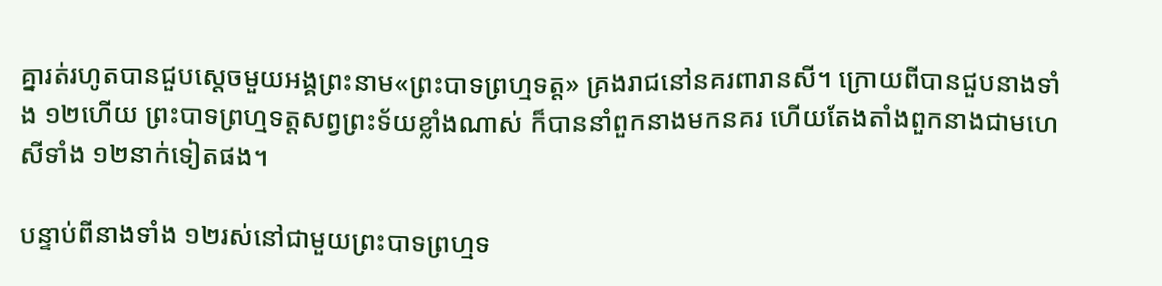គ្នារត់រហូតបានជួបស្តេចមួយអង្គព្រះនាម«ព្រះបាទព្រហ្មទត្ត» គ្រងរាជនៅនគរពារានសី។ ក្រោយពីបានជួបនាងទាំង ១២ហើយ ព្រះបាទព្រហ្មទត្តសព្វព្រះទ័យខ្លាំងណាស់ ក៏បាននាំពួកនាងមកនគរ ហើយតែងតាំងពួកនាងជាមហេសីទាំង ១២នាក់ទៀតផង។

បន្ទាប់ពីនាងទាំង ១២រស់នៅជាមួយព្រះបាទព្រហ្មទ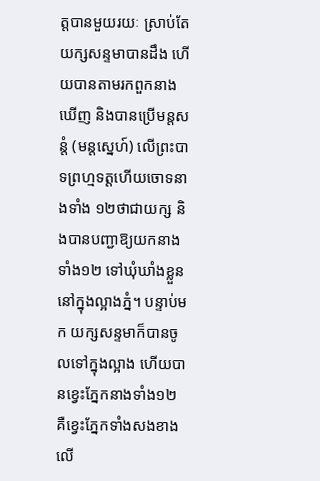ត្តបានមួយរយៈ ស្រាប់តែយក្សសន្ទមាបានដឹង ហើយបានតាមរកពួកនាងឃើញ និងបានប្រើមន្តសន្តំ (មន្តស្នេហ៍) លើព្រះបាទព្រហ្មទត្តហើយចោទនាងទាំង ១២ថាជាយក្ស និងបានបញ្ជាឱ្យយកនាងទាំង១២ ទៅឃុំឃាំងខ្លួននៅក្នុងល្អាងភ្នំ។ បន្ទាប់មក យក្សសន្ទមាក៏បានចូលទៅក្នុងល្អាង ហើយបានខ្វេះភ្នែកនាងទាំង១២ គឺខ្វេះភ្នែកទាំងសងខាង លើ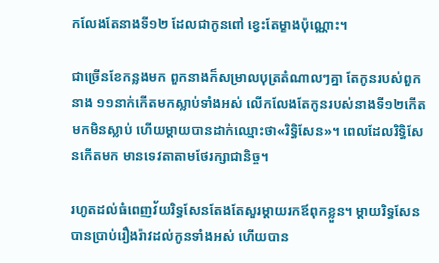កលែងតែនាងទី១២ ដែលជាកូនពៅ ខ្វេះតែម្ខាងប៉ុណ្ណោះ។

ជាច្រើនខែកន្លងមក ពួកនាងក៏សម្រាលបុត្រតំណាលៗគ្នា តែកូនរបស់ពួកនាង ១១នាក់កើតមកស្លាប់ទាំងអស់ លើកលែងតែកូនរបស់នាងទី១២កើតមកមិនស្លាប់ ហើយម្តាយបានដាក់ឈ្មោះថា«រិទ្ធិសែន»។ ពេលដែលរិទ្ធិសែនកើតមក មានទេវតាតាមថែរក្សាជានិច្ច។

រហូតដល់ធំពេញវ័យរិទ្ធសែនតែងតែសួរម្តាយរកឪពុកខ្លួន។ ម្តាយរិទ្ធសែនបានប្រាប់រឿងរ៉ាវដល់កូនទាំងអស់ ហើយបាន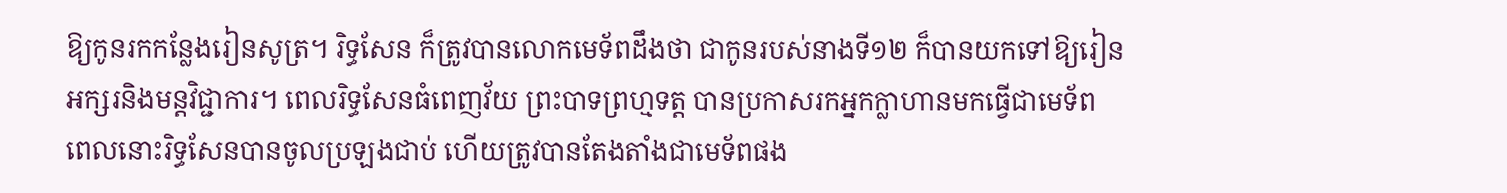ឱ្យកូនរកកន្លែងរៀនសូត្រ។ រិទ្ធសែន ក៏ត្រូវបានលោកមេទ័ពដឹងថា ជាកូនរបស់នាងទី១២ ក៏បានយកទៅឱ្យរៀនអក្សរនិងមន្តវិជ្ជាការ។ ពេលរិទ្ធសែនធំពេញវ័យ ព្រះបាទព្រហ្មទត្ត បានប្រកាសរកអ្នកក្លាហានមកធ្វើជាមេទ័ព ពេលនោះរិទ្ធសែនបានចូលប្រឡងជាប់ ហើយត្រូវបានតែងតាំងជាមេទ័ពផង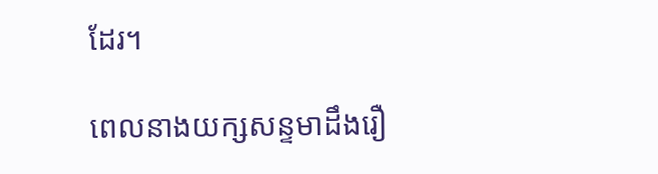ដែរ។

ពេលនាងយក្សសន្ទមាដឹងរឿ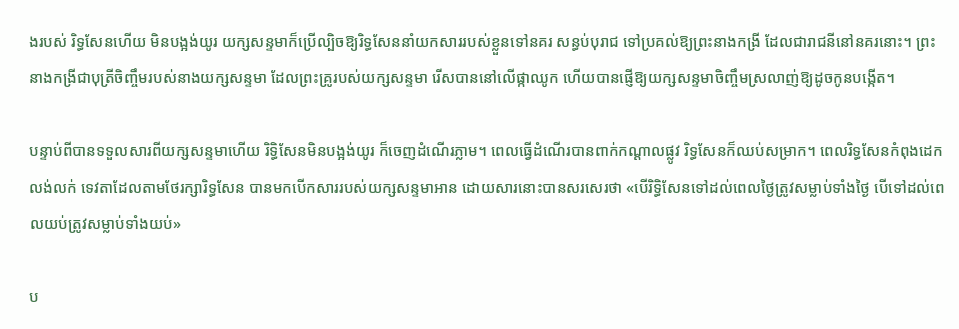ងរបស់ រិទ្ធសែនហើយ មិនបង្អង់យូរ យក្សសន្ទមាក៏ប្រើល្បិចឱ្យរិទ្ធសែននាំយកសាររបស់ខ្លួនទៅនគរ សន្ធប់បុរាជ ទៅប្រគល់ឱ្យព្រះនាងកង្រី ដែលជារាជនីនៅនគរនោះ។ ព្រះនាងកង្រីជាបុត្រីចិញ្ចឹមរបស់នាងយក្សសន្ទមា ដែលព្រះគ្រូរបស់យក្សសន្ទមា រើសបាននៅលើផ្កាឈូក ហើយបានផ្ញើឱ្យយក្សសន្ទមាចិញ្ចឹមស្រលាញ់ឱ្យដូចកូនបង្កើត។

បន្ទាប់ពីបានទទួលសារពីយក្សសន្ទមាហើយ រិទ្ធិសែនមិនបង្អង់យូរ ក៏ចេញដំណើរភ្លាម។ ពេលធ្វើដំណើរបានពាក់កណ្តាលផ្លូវ រិទ្ធសែនក៏ឈប់សម្រាក។ ពេលរិទ្ធសែនកំពុងដេកលង់លក់ ទេវតាដែលតាមថែរក្សារិទ្ធសែន បានមកបើកសាររបស់យក្សសន្ទមាអាន ដោយសារនោះបានសរសេរថា «បើរិទ្ធិសែនទៅដល់ពេលថ្ងៃត្រូវសម្លាប់ទាំងថ្ងៃ បើទៅដល់ពេលយប់ត្រូវសម្លាប់ទាំងយប់»

ប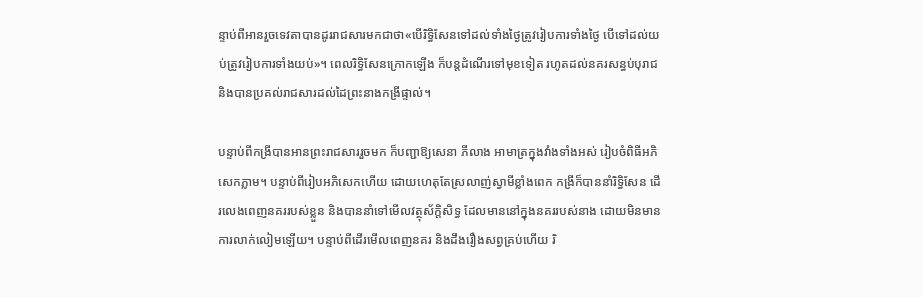ន្ទាប់ពីអានរួចទេវតាបានដូររាជសារមកជាថា«បើរិទ្ធិសែនទៅដល់ទាំងថ្ងៃត្រូវរៀបការទាំងថ្ងៃ បើទៅដល់យប់ត្រូវរៀបការទាំងយប់»។ ពេលរិទ្ធិសែនក្រោកឡើង ក៏បន្តដំណើរទៅមុខទៀត រហូតដល់នគរសន្ធប់បុរាជ និងបានប្រគល់រាជសារដល់ដៃព្រះនាងកង្រីផ្ទាល់។

បន្ទាប់ពីកង្រីបានអានព្រះរាជសាររួចមក ក៏បញ្ជាឱ្យសេនា ភីលាង អាមាត្រក្នុងវាំងទាំងអស់ រៀបចំពិធីអភិសេកភ្លាម។ បន្ទាប់ពីរៀបអភិសេកហើយ ដោយហេតុតែស្រលាញ់ស្វាមីខ្លាំងពេក កង្រីក៏បាននាំរិទ្ធិសែន ដើរលេងពេញនគររបស់ខ្លួន និងបាននាំទៅមើលវត្ថុស័ក្តិសិទ្ធ ដែលមាននៅក្នុងនគររបស់នាង ដោយមិនមានការលាក់លៀមឡើយ។ បន្ទាប់ពីដើរមើលពេញនគរ និងដឹងរឿងសព្វគ្រប់ហើយ រិ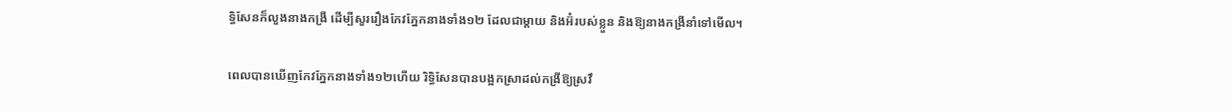ទ្ធិសែនក៏លួងនាងកង្រី ដើម្បីសួររឿងកែវភ្នែកនាងទាំង១២ ដែលជាម្តាយ និងអ៊ំរបស់ខ្លួន និងឱ្យនាងកង្រីនាំទៅមើល។

ពេលបានឃើញកែវភ្នែកនាងទាំង១២ហើយ រិទ្ធិសែនបានបង្អកស្រាដល់កង្រីឱ្យស្រវឹ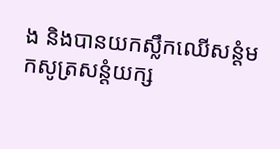ង និងបានយកស្លឹកឈើសន្តំមកសូត្រសន្តំយក្ស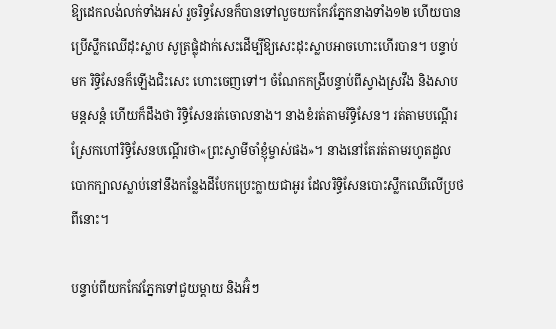ឱ្យដេកលង់លក់ទាំងអស់ រួចរិទ្ធសែនក៏បានទៅលួចយកកែវភ្នែកនាងទាំង១២ ហើយបានប្រើស្លឹកឈើដុះស្លាប សូត្រផ្លុំដាក់សេះដើម្បីឱ្យសេះដុះស្លាបអាចហោះហើរបាន។ បន្ទាប់មក រិទ្ធិសែនក៏ឡើងជិះសេះ ហោះចេញទៅ។ ចំណែកកង្រីបន្ទាប់ពីស្វាងស្រវឹង និងសាបមន្តសន្តំ ហើយក៏ដឹងថា រិទ្ធិសែនរត់ចោលនាង។ នាងខំរត់តាមរិទ្ធិសែន។ រត់តាមបណ្តើរ ស្រែកហៅរិទ្ធិសែនបណ្តើរថា«ព្រះស្វាមីចាំខ្ញុំម្ចាស់ផង»។ នាងនៅតែរត់តាមរហូតដួលបោកក្បាលស្លាប់នៅនឹងកន្លែងដីបែកប្រេះក្លាយជាអូរ ដែលរិទ្ធិសែនបោះស្លឹកឈើលើប្រថពីនោះ។

បន្ទាប់ពីយកកែវភ្នែកទៅជួយម្ដាយ និងអ៊ំៗ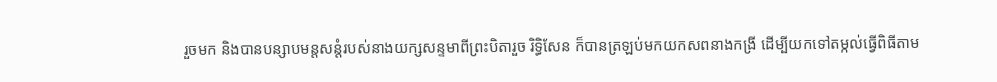រួចមក និងបានបន្សាបមន្តសន្តំរបស់នាងយក្សសន្ទមាពីព្រះបិតារួច រិទ្ធិសែន ក៏បានត្រឡប់មកយកសពនាងកង្រី ដើម្បីយកទៅតម្កល់ធ្វើពិធីតាម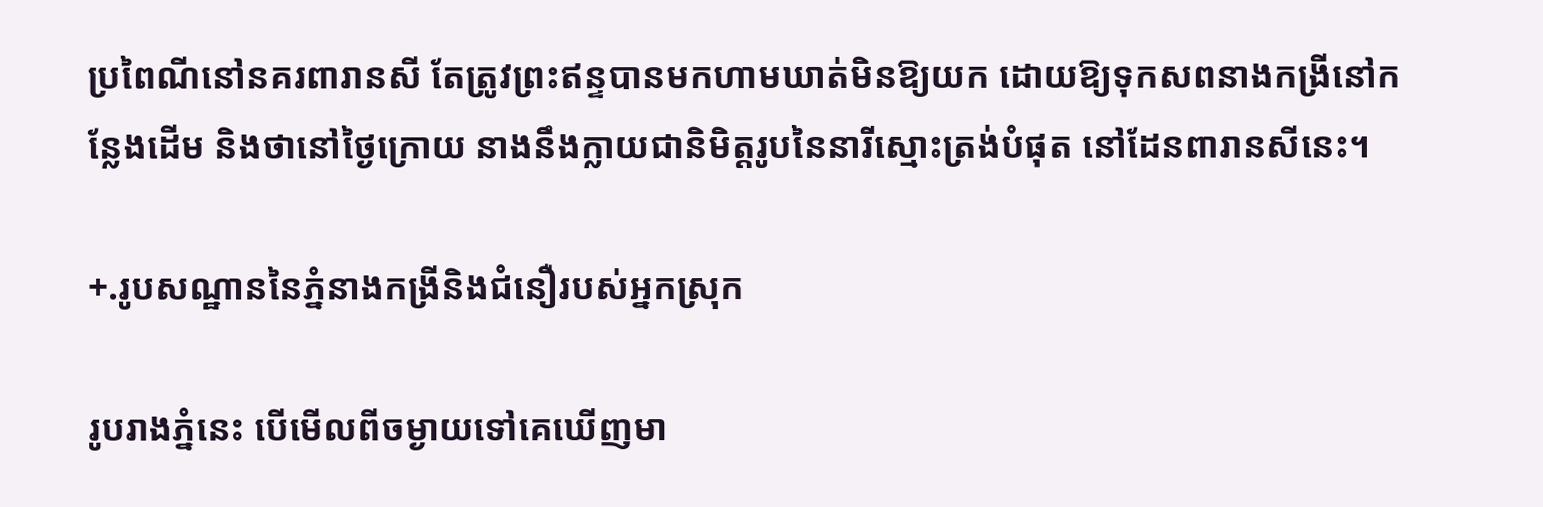ប្រពៃណីនៅនគរពារានសី តែត្រូវព្រះឥន្ទបានមកហាមឃាត់មិនឱ្យយក ដោយឱ្យទុកសពនាងកង្រីនៅកន្លែងដើម និងថានៅថ្ងៃក្រោយ នាងនឹងក្លាយជានិមិត្តរូបនៃនារីស្មោះត្រង់បំផុត នៅដែនពារានសីនេះ។

+.រូបសណ្ឋាននៃភ្នំនាងកង្រីនិងជំនឿរបស់អ្នកស្រុក

រូបរាងភ្នំនេះ បើមើលពីចម្ងាយទៅគេឃើញមា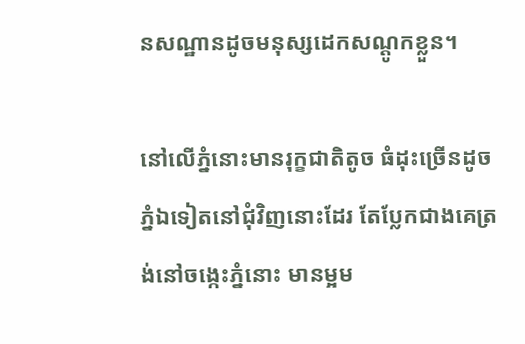នសណ្ឋានដូចមនុស្សដេកសណ្តូកខ្លួន។

នៅលើភ្នំនោះមានរុក្ខជាតិតូច ធំដុះច្រើនដូចភ្នំឯទៀតនៅជុំវិញនោះដែរ តែប្លែកជាងគេត្រង់នៅចង្កេះភ្នំនោះ មានម្អម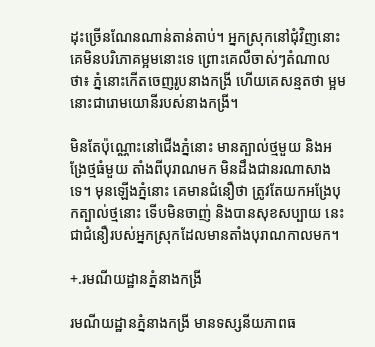ដុះច្រើនណែនណាន់តាន់តាប់។ អ្នកស្រុកនៅជុំវិញនោះ គេមិនបរិភោគម្អមនោះទេ ព្រោះគេលឺចាស់ៗតំណាលថា៖ ភ្នំនោះកើតចេញរូបនាងកង្រី ហើយគេសន្មតថា ម្អមនោះជារោមយោនីរបស់នាងកង្រី។

មិនតែប៉ុណ្ណោះនៅជើងភ្នំនោះ មានត្បាល់ថ្មមួយ និងអង្រែថ្មធំមួយ តាំងពីបុរាណមក មិនដឹងជានរណាសាងទេ។ មុនឡើងភ្នំនោះ គេមានជំនឿថា ត្រូវតែយកអង្រែបុកត្បាល់ថ្មនោះ ទើបមិនចាញ់ និងបានសុខសប្បាយ នេះជាជំនឿរបស់អ្នកស្រុកដែលមានតាំងបុរាណកាលមក។

+.រមណីយដ្ឋានភ្នំនាងកង្រី

រមណីយដ្ឋានភ្នំនាងកង្រី មានទស្សនីយភាពធ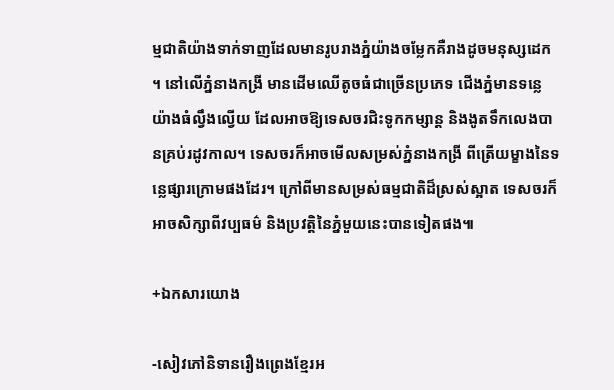ម្មជាតិយ៉ាងទាក់ទាញដែលមានរូបរាងភ្នំយ៉ាងចម្លែកគឺរាងដូចមនុស្សដេក។ នៅលើភ្នំនាងកង្រី មានដើមឈើតូចធំជាច្រើនប្រភេទ ជើងភ្នំមានទន្លេយ៉ាងធំល្វឹងល្វើយ ដែលអាចឱ្យទេសចរជិះទូកកម្សាន្ត និងងូតទឹកលេងបានគ្រប់រដូវកាល។ ទេសចរក៏អាចមើលសម្រស់ភ្នំនាងកង្រី ពីត្រើយម្ខាងនៃទន្លេផ្សារក្រោមផងដែរ។ ក្រៅពីមានសម្រស់ធម្មជាតិដ៏ស្រស់ស្អាត ទេសចរក៏អាចសិក្សាពីវប្បធម៌ និងប្រវត្តិនៃភ្នំមួយនេះបានទៀតផង៕

+ឯកសារយោង

-សៀវភៅនិទានរឿងព្រេងខ្មែរអ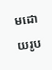មដោយរូប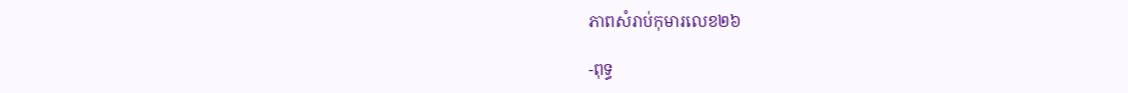ភាពសំរាប់កុមារលេខ២៦

-ពុទ្ធ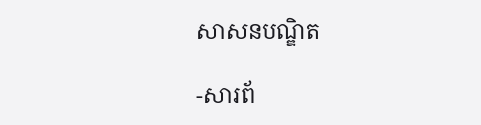សាសនបណ្ឌិត

-សារព័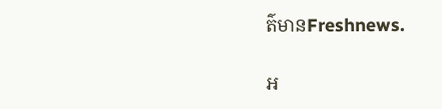ត៌មានFreshnews.

អ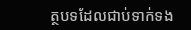ត្ថបទដែលជាប់ទាក់ទង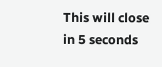This will close in 5 seconds